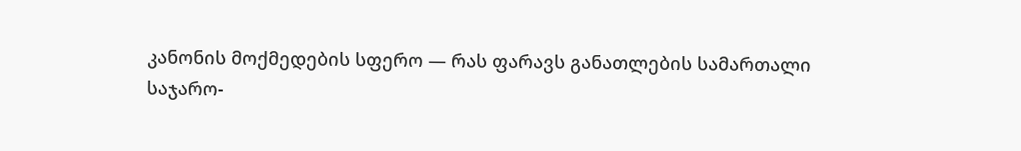კანონის მოქმედების სფერო — რას ფარავს განათლების სამართალი
საჯარო-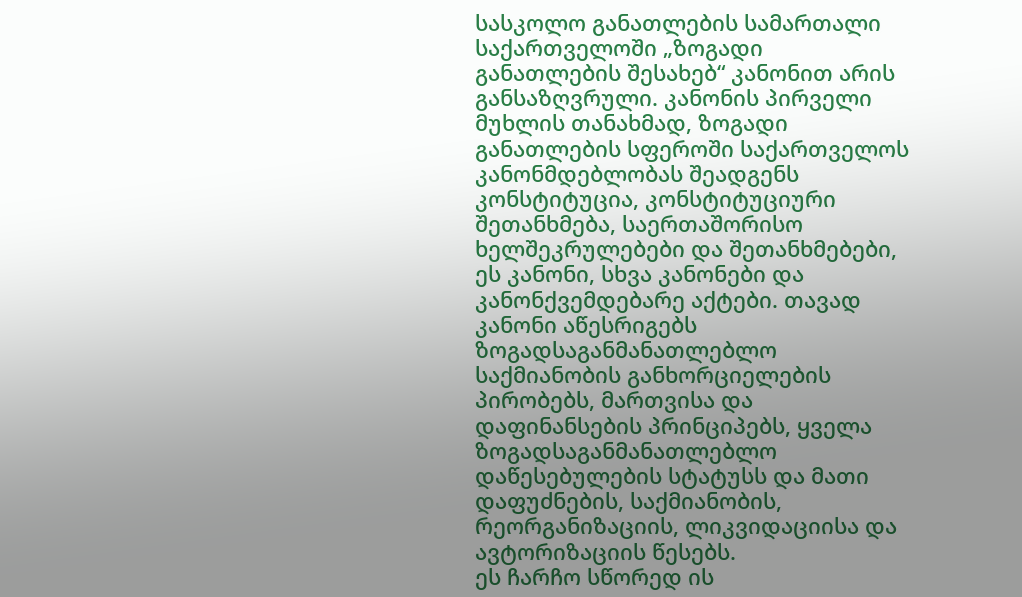სასკოლო განათლების სამართალი საქართველოში „ზოგადი განათლების შესახებ“ კანონით არის განსაზღვრული. კანონის პირველი მუხლის თანახმად, ზოგადი განათლების სფეროში საქართველოს კანონმდებლობას შეადგენს კონსტიტუცია, კონსტიტუციური შეთანხმება, საერთაშორისო ხელშეკრულებები და შეთანხმებები, ეს კანონი, სხვა კანონები და კანონქვემდებარე აქტები. თავად კანონი აწესრიგებს ზოგადსაგანმანათლებლო საქმიანობის განხორციელების პირობებს, მართვისა და დაფინანსების პრინციპებს, ყველა ზოგადსაგანმანათლებლო დაწესებულების სტატუსს და მათი დაფუძნების, საქმიანობის, რეორგანიზაციის, ლიკვიდაციისა და ავტორიზაციის წესებს.
ეს ჩარჩო სწორედ ის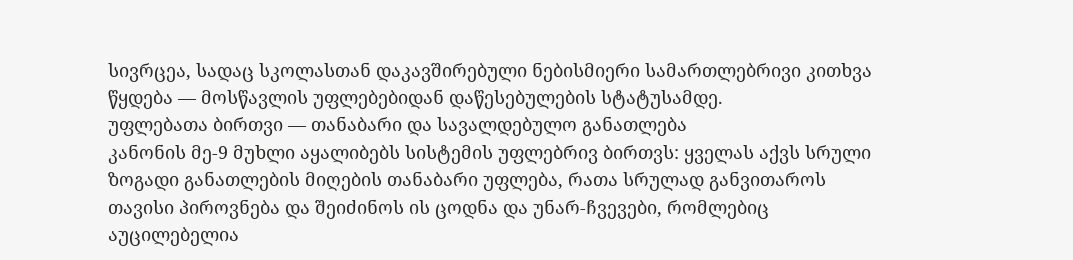სივრცეა, სადაც სკოლასთან დაკავშირებული ნებისმიერი სამართლებრივი კითხვა წყდება — მოსწავლის უფლებებიდან დაწესებულების სტატუსამდე.
უფლებათა ბირთვი — თანაბარი და სავალდებულო განათლება
კანონის მე-9 მუხლი აყალიბებს სისტემის უფლებრივ ბირთვს: ყველას აქვს სრული ზოგადი განათლების მიღების თანაბარი უფლება, რათა სრულად განვითაროს თავისი პიროვნება და შეიძინოს ის ცოდნა და უნარ-ჩვევები, რომლებიც აუცილებელია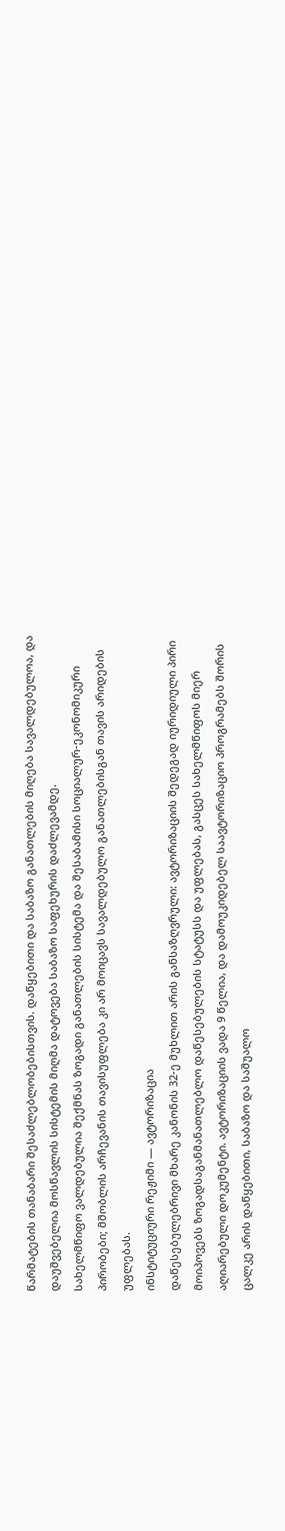წარმატების თანაბარი შესაძლებლობებისთვის. დაწყებითი და საბაზო განათლების მიღება სავალდებულოა, და დაუშვებელია მოსწავლის სისტემის მიღმა დატოვება საბაზო საფეხურის დაძლევამდე.
სახელმწიფო ვალდებულია შექმნას ზოგადი განათლების სისტემა და შესაბამისი სოციალურ-ეკონომიკური პირობები; მშობლის არჩევანის თავისუფლება კი არ მოიცავს სავალდებულო განათლებისგან თავის არიდების უფლებას.
ინსტიტუციური რეჟიმი — ავტორიზაცია
დაწესებულებრივი მხარე კანონის 32-ე მუხლით არის განსაზღვრული: ავტორიზაციის შედეგად იურიდიული პირი მოიპოვებს ზოგადსაგანმანათლებლო დაწესებულების სტატუსს და უფლებას, გასცეს სახელმწიფოს მიერ აღიარებული დოკუმენტი. ავტორიზაციის ვადა 9 წელია, და დამოუკიდებელ საავტორიზაციო პროგრამებს შორის ცალკე არის დაწყებითი, საბაზო და საშუალო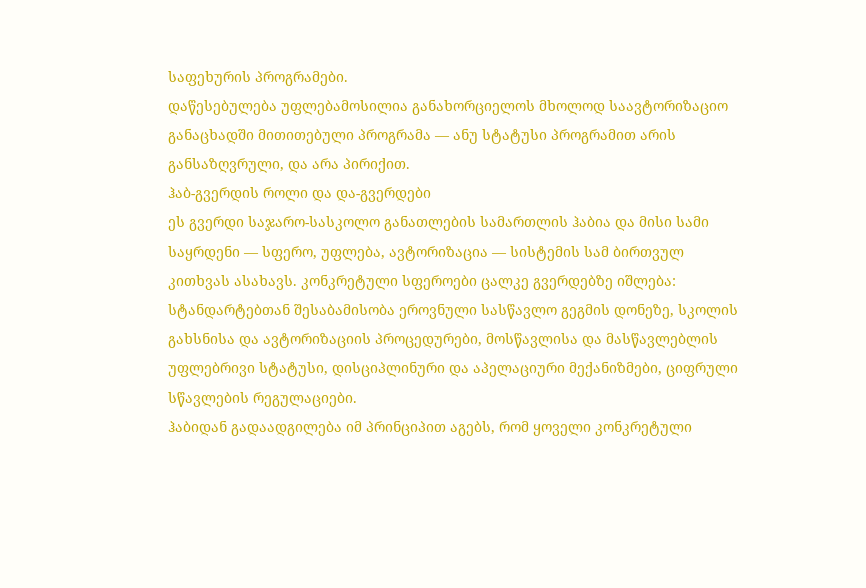საფეხურის პროგრამები.
დაწესებულება უფლებამოსილია განახორციელოს მხოლოდ საავტორიზაციო განაცხადში მითითებული პროგრამა — ანუ სტატუსი პროგრამით არის განსაზღვრული, და არა პირიქით.
ჰაბ-გვერდის როლი და და-გვერდები
ეს გვერდი საჯარო-სასკოლო განათლების სამართლის ჰაბია და მისი სამი საყრდენი — სფერო, უფლება, ავტორიზაცია — სისტემის სამ ბირთვულ კითხვას ასახავს. კონკრეტული სფეროები ცალკე გვერდებზე იშლება: სტანდარტებთან შესაბამისობა ეროვნული სასწავლო გეგმის დონეზე, სკოლის გახსნისა და ავტორიზაციის პროცედურები, მოსწავლისა და მასწავლებლის უფლებრივი სტატუსი, დისციპლინური და აპელაციური მექანიზმები, ციფრული სწავლების რეგულაციები.
ჰაბიდან გადაადგილება იმ პრინციპით აგებს, რომ ყოველი კონკრეტული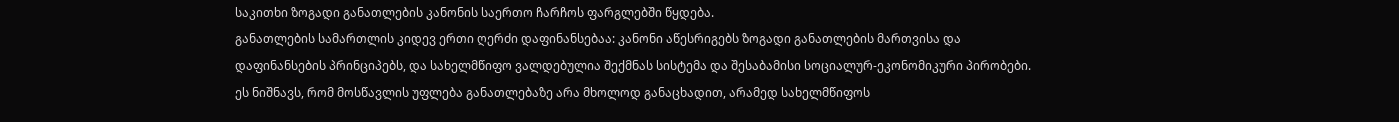საკითხი ზოგადი განათლების კანონის საერთო ჩარჩოს ფარგლებში წყდება.
განათლების სამართლის კიდევ ერთი ღერძი დაფინანსებაა: კანონი აწესრიგებს ზოგადი განათლების მართვისა და დაფინანსების პრინციპებს, და სახელმწიფო ვალდებულია შექმნას სისტემა და შესაბამისი სოციალურ-ეკონომიკური პირობები. ეს ნიშნავს, რომ მოსწავლის უფლება განათლებაზე არა მხოლოდ განაცხადით, არამედ სახელმწიფოს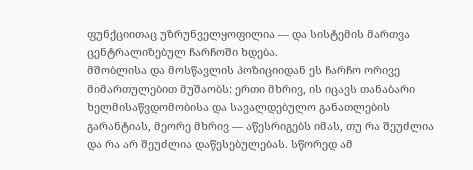ფუნქციითაც უზრუნველყოფილია — და სისტემის მართვა ცენტრალიზებულ ჩარჩოში ხდება.
მშობლისა და მოსწავლის პოზიციიდან ეს ჩარჩო ორივე მიმართულებით მუშაობს: ერთი მხრივ, ის იცავს თანაბარი ხელმისაწვდომობისა და სავალდებულო განათლების გარანტიას, მეორე მხრივ — აწესრიგებს იმას, თუ რა შეუძლია და რა არ შეუძლია დაწესებულებას. სწორედ ამ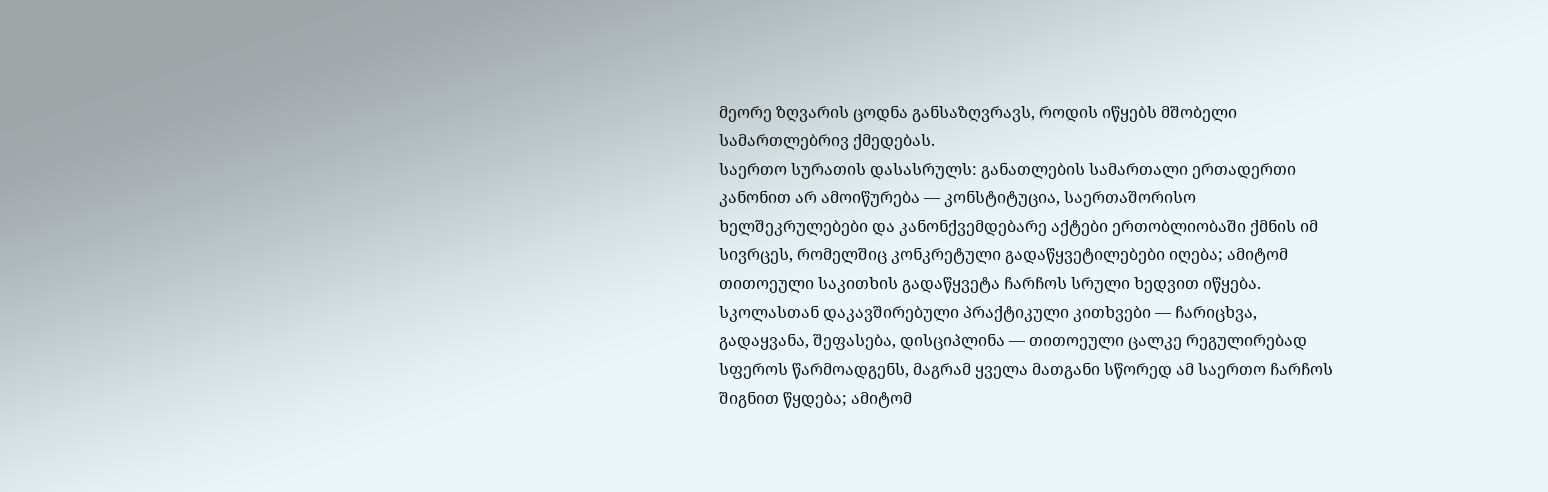მეორე ზღვარის ცოდნა განსაზღვრავს, როდის იწყებს მშობელი სამართლებრივ ქმედებას.
საერთო სურათის დასასრულს: განათლების სამართალი ერთადერთი კანონით არ ამოიწურება — კონსტიტუცია, საერთაშორისო ხელშეკრულებები და კანონქვემდებარე აქტები ერთობლიობაში ქმნის იმ სივრცეს, რომელშიც კონკრეტული გადაწყვეტილებები იღება; ამიტომ თითოეული საკითხის გადაწყვეტა ჩარჩოს სრული ხედვით იწყება.
სკოლასთან დაკავშირებული პრაქტიკული კითხვები — ჩარიცხვა, გადაყვანა, შეფასება, დისციპლინა — თითოეული ცალკე რეგულირებად სფეროს წარმოადგენს, მაგრამ ყველა მათგანი სწორედ ამ საერთო ჩარჩოს შიგნით წყდება; ამიტომ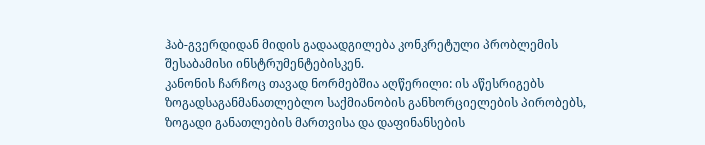ჰაბ-გვერდიდან მიდის გადაადგილება კონკრეტული პრობლემის შესაბამისი ინსტრუმენტებისკენ.
კანონის ჩარჩოც თავად ნორმებშია აღწერილი: ის აწესრიგებს ზოგადსაგანმანათლებლო საქმიანობის განხორციელების პირობებს, ზოგადი განათლების მართვისა და დაფინანსების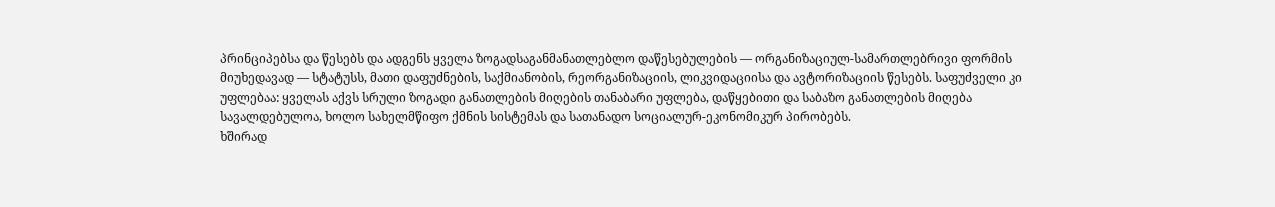პრინციპებსა და წესებს და ადგენს ყველა ზოგადსაგანმანათლებლო დაწესებულების — ორგანიზაციულ-სამართლებრივი ფორმის მიუხედავად — სტატუსს, მათი დაფუძნების, საქმიანობის, რეორგანიზაციის, ლიკვიდაციისა და ავტორიზაციის წესებს. საფუძველი კი უფლებაა: ყველას აქვს სრული ზოგადი განათლების მიღების თანაბარი უფლება, დაწყებითი და საბაზო განათლების მიღება სავალდებულოა, ხოლო სახელმწიფო ქმნის სისტემას და სათანადო სოციალურ-ეკონომიკურ პირობებს.
ხშირად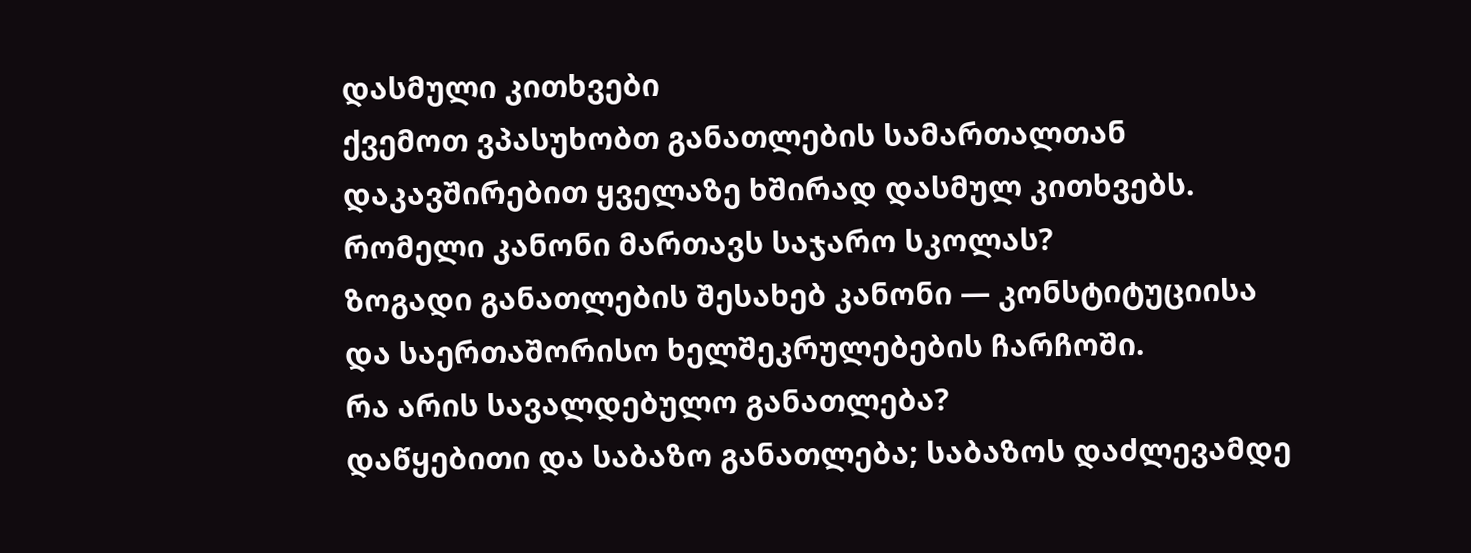დასმული კითხვები
ქვემოთ ვპასუხობთ განათლების სამართალთან დაკავშირებით ყველაზე ხშირად დასმულ კითხვებს.
რომელი კანონი მართავს საჯარო სკოლას?
ზოგადი განათლების შესახებ კანონი — კონსტიტუციისა და საერთაშორისო ხელშეკრულებების ჩარჩოში.
რა არის სავალდებულო განათლება?
დაწყებითი და საბაზო განათლება; საბაზოს დაძლევამდე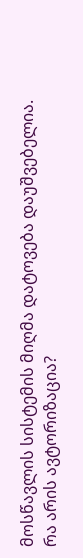მოსწავლის სისტემის მიღმა დატოვება დაუშვებელია.
რა არის ავტორიზაცია?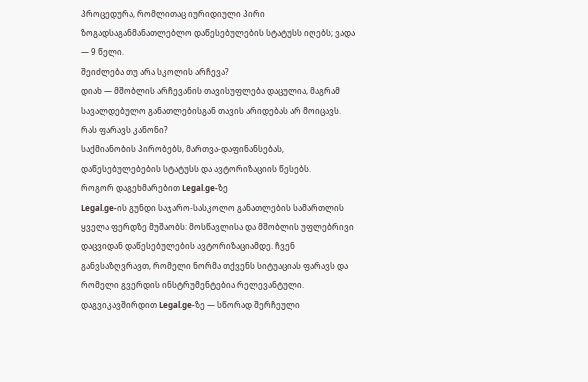პროცედურა, რომლითაც იურიდიული პირი ზოგადსაგანმანათლებლო დაწესებულების სტატუსს იღებს; ვადა — 9 წელი.
შეიძლება თუ არა სკოლის არჩევა?
დიახ — მშობლის არჩევანის თავისუფლება დაცულია, მაგრამ სავალდებულო განათლებისგან თავის არიდებას არ მოიცავს.
რას ფარავს კანონი?
საქმიანობის პირობებს, მართვა-დაფინანსებას, დაწესებულებების სტატუსს და ავტორიზაციის წესებს.
როგორ დაგეხმარებით Legal.ge-ზე
Legal.ge-ის გუნდი საჯარო-სასკოლო განათლების სამართლის ყველა ფერდზე მუშაობს: მოსწავლისა და მშობლის უფლებრივი დაცვიდან დაწესებულების ავტორიზაციამდე. ჩვენ განვსაზღვრავთ, რომელი ნორმა თქვენს სიტუაციას ფარავს და რომელი გვერდის ინსტრუმენტებია რელევანტული.
დაგვიკავშირდით Legal.ge-ზე — სწორად შერჩეული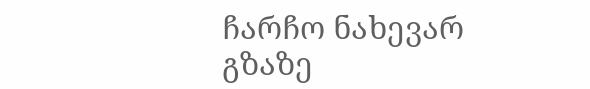ჩარჩო ნახევარ გზაზე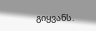გიყვანს.